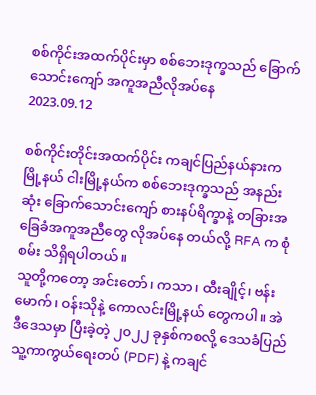စစ်ကိုင်းအထက်ပိုင်းမှာ စစ်ဘေးဒုက္ခသည် ခြောက်သောင်းကျော် အကူအညီလိုအပ်နေ
2023.09.12

စစ်ကိုင်းတိုင်းအထက်ပိုင်း ကချင်ပြည်နယ်နားက မြို့နယ် ငါးမြို့နယ်က စစ်ဘေးဒုက္ခသည် အနည်းဆုံး ခြောက်သောင်းကျော် စားနပ်ရိက္ခာနဲ့ တခြားအခြေခံအကူအညီတွေ လိုအပ်နေ တယ်လို့ RFA က စုံစမ်း သိရှိရပါတယ်။
သူတို့ကတော့ အင်းတော်၊ ကသာ၊ ထီးချိုင့်၊ ဗန်းမောက်၊ ဝန်းသိုနဲ့ ကောလင်းမြို့နယ် တွေကပါ။ အဲဒီဒေသမှာ ပြီးခဲ့တဲ့ ၂၀၂၂ ခုနှစ်ကစလို့ ဒေသခံပြည်သူ့ကာကွယ်ရေးတပ် (PDF) နဲ့ ကချင်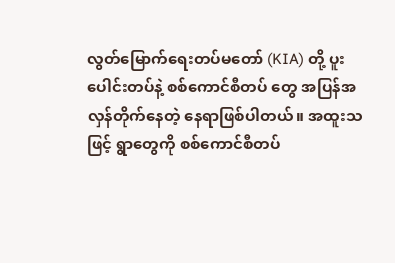လွတ်မြောက်ရေးတပ်မတော် (KIA) တို့ ပူးပေါင်းတပ်နဲ့ စစ်ကောင်စီတပ် တွေ အပြန်အလှန်တိုက်နေတဲ့ နေရာဖြစ်ပါတယ်။ အထူးသဖြင့် ရွာတွေကို စစ်ကောင်စီတပ်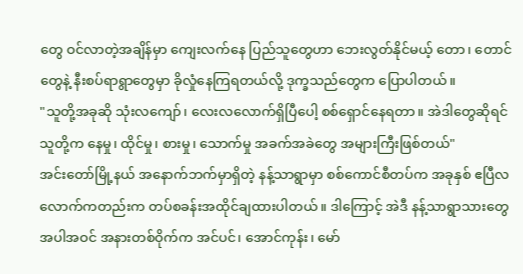တွေ ဝင်လာတဲ့အချိန်မှာ ကျေးလက်နေ ပြည်သူတွေဟာ ဘေးလွတ်နိုင်မယ့် တော၊ တောင် တွေနဲ့ နီးစပ်ရာရွာတွေမှာ ခိုလှုံနေကြရတယ်လို့ ဒုက္ခသည်တွေက ပြောပါတယ်။
"သူတို့အခုဆို သုံးလကျော်၊ လေးလလောက်ရှိပြီပေါ့ စစ်ရှောင်နေရတာ။ အဲဒါတွေဆိုရင် သူတို့က နေမှု၊ ထိုင်မှု၊ စားမှု၊ သောက်မှု အခက်အခဲတွေ အများကြီးဖြစ်တယ်"
အင်းတော်မြို့နယ် အနောက်ဘက်မှာရှိတဲ့ နန့်သာရွာမှာ စစ်ကောင်စီတပ်က အခုနှစ် ဧပြီလ လောက်ကတည်းက တပ်စခန်းအထိုင်ချထားပါတယ်။ ဒါကြောင့် အဲဒီ နန့်သာရွာသားတွေ အပါအဝင် အနားတစ်ဝိုက်က အင်ပင်၊ အောင်ကုန်း၊ မော်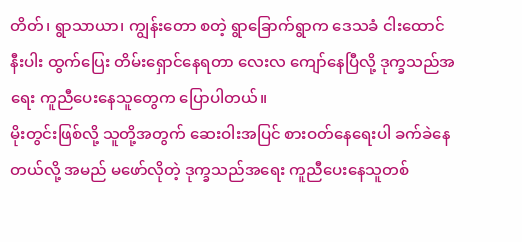တိတ်၊ ရွာသာယာ၊ ကျွန်းတော စတဲ့ ရွာခြောက်ရွာက ဒေသခံ ငါးထောင်နီးပါး ထွက်ပြေး တိမ်းရှောင်နေရတာ လေးလ ကျော်နေပြီလို့ ဒုက္ခသည်အရေး ကူညီပေးနေသူတွေက ပြောပါတယ်။
မိုးတွင်းဖြစ်လို့ သူတို့အတွက် ဆေးဝါးအပြင် စားဝတ်နေရေးပါ ခက်ခဲနေတယ်လို့ အမည် မဖော်လိုတဲ့ ဒုက္ခသည်အရေး ကူညီပေးနေသူတစ်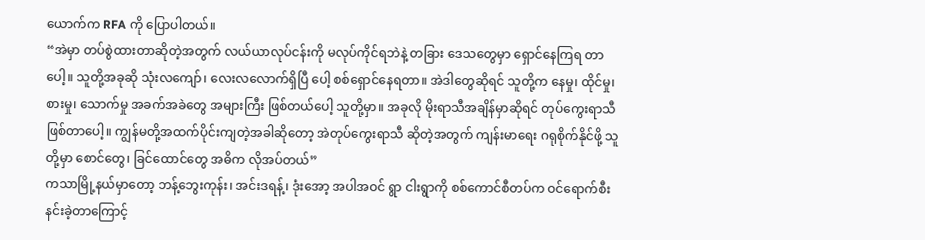ယောက်က RFA ကို ပြောပါတယ်။
“အဲမှာ တပ်စွဲထားတာဆိုတဲ့အတွက် လယ်ယာလုပ်ငန်းကို မလုပ်ကိုင်ရဘဲနဲ့ တခြား ဒေသတွေမှာ ရှောင်နေကြရ တာပေါ့။ သူတို့အခုဆို သုံးလကျော်၊ လေးလလောက်ရှိပြီ ပေါ့ စစ်ရှောင်နေရတာ။ အဲဒါတွေဆိုရင် သူတို့က နေမှု၊ ထိုင်မှု၊ စားမှု၊ သောက်မှု အခက်အခဲတွေ အများကြီး ဖြစ်တယ်ပေါ့ သူတို့မှာ။ အခုလို မိုးရာသီအချိန်မှာဆိုရင် တုပ်ကွေးရာသီဖြစ်တာပေါ့။ ကျွန်မတို့အထက်ပိုင်းကျတဲ့အခါဆိုတော့ အဲတုပ်ကွေးရာသီ ဆိုတဲ့အတွက် ကျန်းမာရေး ဂရုစိုက်နိုင်ဖို့ သူတို့မှာ စောင်တွေ၊ ခြင်ထောင်တွေ အဓိက လိုအပ်တယ်”
ကသာမြို့နယ်မှာတော့ ဘန့်ဘွေးကုန်း၊ အင်းဒရန့်၊ ဒုံးအော့ အပါအဝင် ရွာ ငါးရွာကို စစ်ကောင်စီတပ်က ဝင်ရောက်စီးနင်းခဲ့တာကြောင့်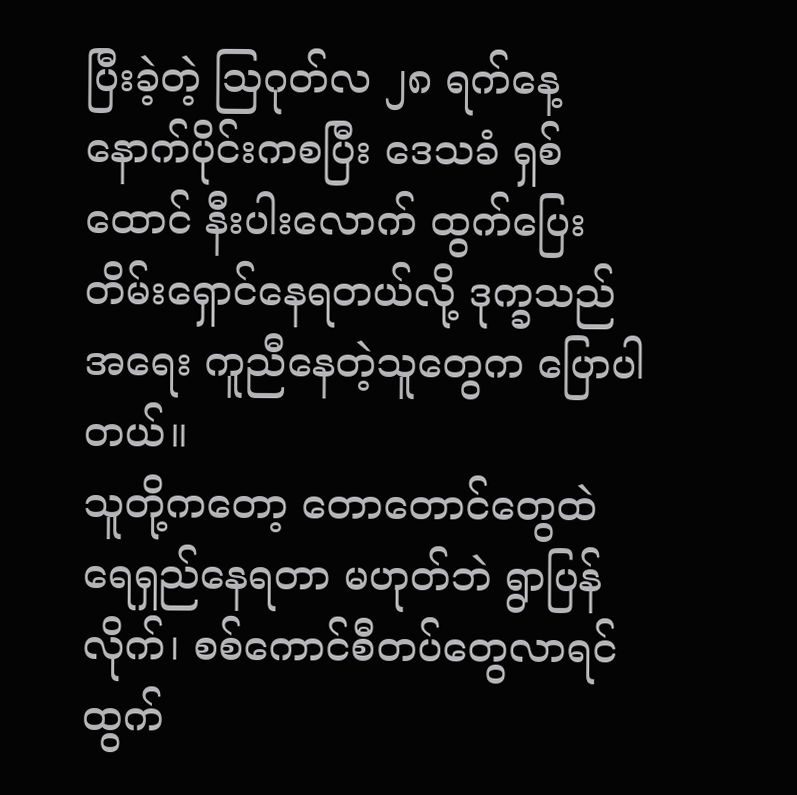ပြီးခဲ့တဲ့ ဩဂုတ်လ ၂၈ ရက်နေ့ နောက်ပိုင်းကစပြီး ဒေသခံ ရှစ်ထောင် နီးပါးလောက် ထွက်ပြေးတိမ်းရှောင်နေရတယ်လို့ ဒုက္ခသည်အရေး ကူညီနေတဲ့သူတွေက ပြောပါတယ်။
သူတို့ကတော့ တောတောင်တွေထဲ ရေရှည်နေရတာ မဟုတ်ဘဲ ရွာပြန်လိုက်၊ စစ်ကောင်စီတပ်တွေလာရင် ထွက်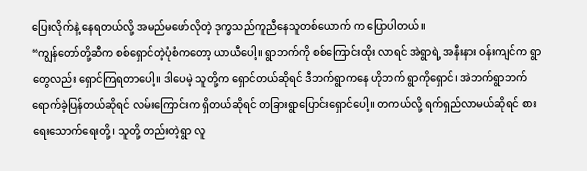ပြေးလိုက်နဲ့ နေရတယ်လို့ အမည်မဖော်လိုတဲ့ ဒုက္ခသည်ကူညီနေသူတစ်ယောက် က ပြောပါတယ်။
“ကျွန်တော်တို့ဆီက စစ်ရှောင်တဲ့ပုံစံကတော့ ယာယီပေါ့။ ရွာဘက်ကို စစ်ကြောင်းထိုး လာရင် အဲရွာရဲ့ အနီးနား ဝန်းကျင်က ရွာတွေလည်း ရှောင်ကြရတာပေါ့။ ဒါပေမဲ့ သူတို့က ရှောင်တယ်ဆိုရင် ဒီဘက်ရွာကနေ ဟိုဘက် ရွာကိုရှောင်၊ အဲဘက်ရွာဘက် ရောက်ခဲ့ပြန်တယ်ဆိုရင် လမ်းကြောင်းက ရှိတယ်ဆိုရင် တခြားရွာပြောင်းရှောင်ပေါ့။ တကယ်လို့ ရက်ရှည်လာမယ်ဆိုရင် စားရေးသောက်ရေးတို့၊ သူတို့ တည်းတဲ့ရွာ လူ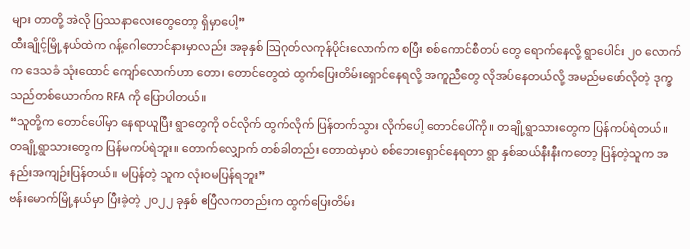များ တာတို့ အဲလို ပြဿနာလေးတွေတော့ ရှိမှာပေါ့”
ထီးချိုင့်မြို့နယ်ထဲက ဂန့်ဂေါတောင်နားမှာလည်း အခုနှစ် ဩဂုတ်လကုန်ပိုင်းလောက်က စပြီး စစ်ကောင်စီတပ် တွေ ရောက်နေလို့ ရွာပေါင်း ၂၀ လောက်က ဒေသခံ သုံးထောင် ကျော်လောက်ဟာ တော၊ တောင်တွေထဲ ထွက်ပြေးတိမ်းရှောင်နေရလို့ အကူညီတွေ လိုအပ်နေတယ်လို့ အမည်မဖော်လိုတဲ့ ဒုက္ခသည်တစ်ယောက်က RFA ကို ပြောပါတယ်။
“သူတို့က တောင်ပေါ်မှာ နေရာယူပြီး ရွာတွေကို ဝင်လိုက် ထွက်လိုက် ပြန်တက်သွား လိုက်ပေါ့ တောင်ပေါ်ကို။ တချို့ရွာသားတွေက ပြန်ကပ်ရဲတယ်။ တချို့ရွာသားတွေက ပြန်မကပ်ရဲဘူး။ တောက်လျှောက် တစ်ခါတည်း တောထဲမှာပဲ စစ်ဘေးရှောင်နေရတာ ရွာ နှစ်ဆယ်နီးနီးကတော့ ပြန်တဲ့သူက အနည်းအကျဉ်းပြန်တယ်။ မပြန်တဲ့ သူက လုံးဝမပြန်ရဘူး”
ဗန်းမောက်မြို့နယ်မှာ ပြီးခဲ့တဲ့ ၂၀၂၂ ခုနှစ် ဧပြီလကတည်းက ထွက်ပြေးတိမ်း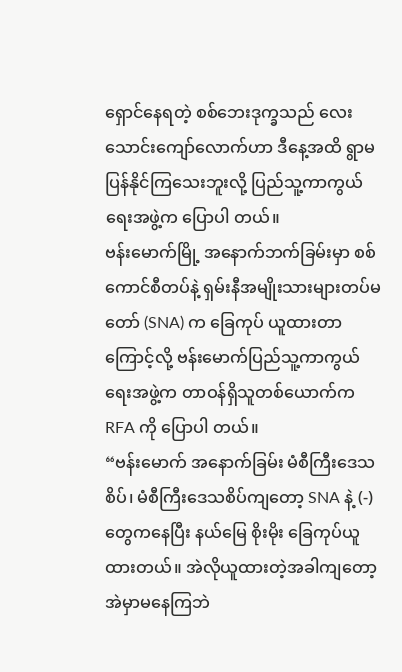ရှောင်နေရတဲ့ စစ်ဘေးဒုက္ခသည် လေးသောင်းကျော်လောက်ဟာ ဒီနေ့အထိ ရွာမပြန်နိုင်ကြသေးဘူးလို့ ပြည်သူ့ကာကွယ်ရေးအဖွဲ့က ပြောပါ တယ်။
ဗန်းမောက်မြို့ အနောက်ဘက်ခြမ်းမှာ စစ်ကောင်စီတပ်နဲ့ ရှမ်းနီအမျိုးသားများတပ်မတော် (SNA) က ခြေကုပ် ယူထားတာကြောင့်လို့ ဗန်းမောက်ပြည်သူ့ကာကွယ်ရေးအဖွဲ့က တာဝန်ရှိသူတစ်ယောက်က RFA ကို ပြောပါ တယ်။
“ဗန်းမောက် အနောက်ခြမ်း မံစီကြီးဒေသစိပ်၊ မံစီကြီးဒေသစိပ်ကျတော့ SNA နဲ့ (-) တွေကနေပြီး နယ်မြေ စိုးမိုး ခြေကုပ်ယူထားတယ်။ အဲလိုယူထားတဲ့အခါကျတော့ အဲမှာမနေကြဘဲ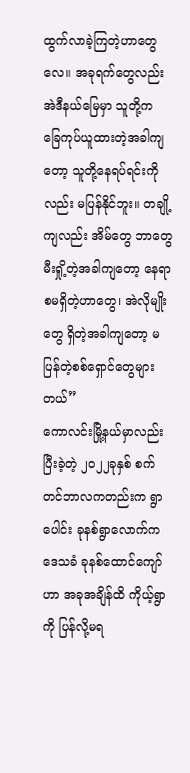ထွက်လာခဲ့ကြတဲ့ဟာတွေလေ။ အခုရက်တွေလည်း အဲဒီနယ်မြေမှာ သူတို့က ခြေကုပ်ယူထားတဲ့အခါကျတော့ သူတို့နေရပ်ရင်းကိုလည်း မပြန်နိုင်ဘူး။ တချို့ကျလည်း အိမ်တွေ ဘာတွေ မီးရှို့တဲ့အခါကျတော့ နေရာစမရှိတဲ့ဟာတွေ၊ အဲလိုမျိုးတွေ ရှိတဲ့အခါကျတော့ မပြန်တဲ့စစ်ရှောင်တွေများတယ်”
ကောလင်းမြို့နယ်မှာလည်း ပြီးခဲ့တဲ့ ၂၀၂၂ခုနှစ် စက်တင်ဘာလကတည်းက ရွာပေါင်း ခုနစ်ရွာလောက်က ဒေသခံ ခုနစ်ထောင်ကျော်ဟာ အခုအချိန်ထိ ကိုယ့်ရွာကို ပြန်လို့မရ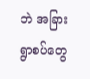ဘဲ အခြားရွာစပ်တွေ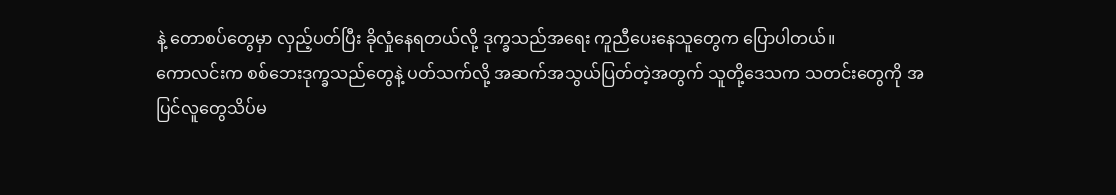နဲ့ တောစပ်တွေမှာ လှည့်ပတ်ပြီး ခိုလှုံနေရတယ်လို့ ဒုက္ခသည်အရေး ကူညီပေးနေသူတွေက ပြောပါတယ်။
ကောလင်းက စစ်ဘေးဒုက္ခသည်တွေနဲ့ ပတ်သက်လို့ အဆက်အသွယ်ပြတ်တဲ့အတွက် သူတို့ဒေသက သတင်းတွေကို အပြင်လူတွေသိပ်မ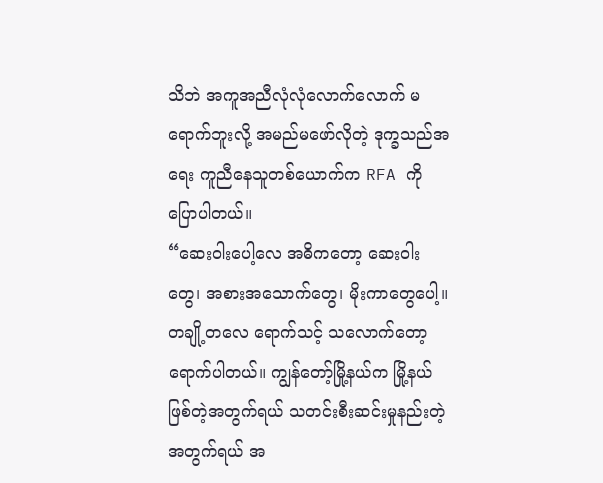သိဘဲ အကူအညီလုံလုံလောက်လောက် မရောက်ဘူးလို့ အမည်မဖော်လိုတဲ့ ဒုက္ခသည်အရေး ကူညီနေသူတစ်ယောက်က RFA ကို ပြောပါတယ်။
“ဆေးဝါးပေါ့လေ အဓိကတော့ ဆေးဝါးတွေ၊ အစားအသောက်တွေ၊ မိုးကာတွေပေါ့။ တချို့တလေ ရောက်သင့် သလောက်တော့ ရောက်ပါတယ်။ ကျွန်တော့်မြို့နယ်က မြို့နယ်ဖြစ်တဲ့အတွက်ရယ် သတင်းစီးဆင်းမှုနည်းတဲ့ အတွက်ရယ် အ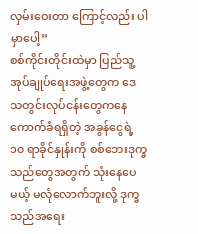လှမ်းဝေးတာ ကြောင့်လည်း ပါမှာပေါ့”
စစ်ကိုင်းတိုင်းထဲမှာ ပြည်သူ့အုပ်ချုပ်ရေးအဖွဲ့တွေက ဒေသတွင်းလုပ်ငန်းတွေကနေ ကောက်ခံရရှိတဲ့ အခွန်ငွေရဲ့ ၁၀ ရာခိုင်နှုန်းကို စစ်ဘေးဒုက္ခသည်တွေအတွက် သုံးနေပေမယ့် မလုံလောက်ဘူးလို့ ဒုက္ခသည်အရေး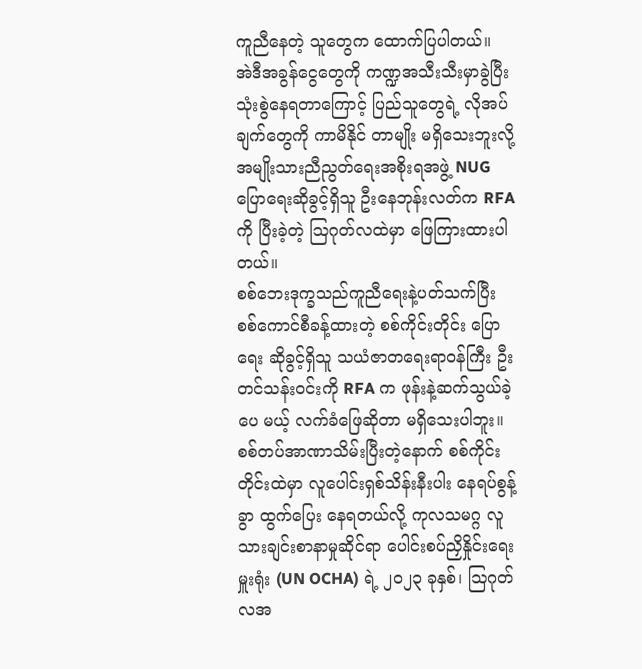ကူညီနေတဲ့ သူတွေက ထောက်ပြပါတယ်။
အဲဒီအခွန်ငွေတွေကို ကဏ္ဍအသီးသီးမှာခွဲပြီး သုံးစွဲနေရတာကြောင့် ပြည်သူတွေရဲ့ လိုအပ်ချက်တွေကို ကာမိနိုင် တာမျိုး မရှိသေးဘူးလို့ အမျိုးသားညီညွတ်ရေးအစိုးရအဖွဲ့ NUG ပြောရေးဆိုခွင့်ရှိသူ ဦးနေဘုန်းလတ်က RFA ကို ပြီးခဲ့တဲ့ ဩဂုတ်လထဲမှာ ဖြေကြားထားပါတယ်။
စစ်ဘေးဒုက္ခသည်ကူညီရေးနဲ့ပတ်သက်ပြီး စစ်ကောင်စီခန့်ထားတဲ့ စစ်ကိုင်းတိုင်း ပြောရေး ဆိုခွင့်ရှိသူ သယံဇာတရေးရာဝန်ကြီး ဦးတင်သန်းဝင်းကို RFA က ဖုန်းနဲ့ဆက်သွယ်ခဲ့ပေ မယ့် လက်ခံဖြေဆိုတာ မရှိသေးပါဘူး။
စစ်တပ်အာဏာသိမ်းပြီးတဲ့နောက် စစ်ကိုင်းတိုင်းထဲမှာ လူပေါင်းရှစ်သိန်းနီးပါး နေရပ်စွန့်ခွာ ထွက်ပြေး နေရတယ်လို့ ကုလသမဂ္ဂ လူသားချင်းစာနာမှုဆိုင်ရာ ပေါင်းစပ်ညှိနှိုင်းရေးမှူးရုံး (UN OCHA) ရဲ့ ၂၀၂၃ ခုနှစ်၊ ဩဂုတ်လအ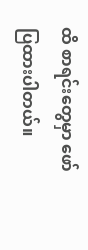ထိ စာရင်းတွေမှာ ဖော်ပြထားပါတယ်။